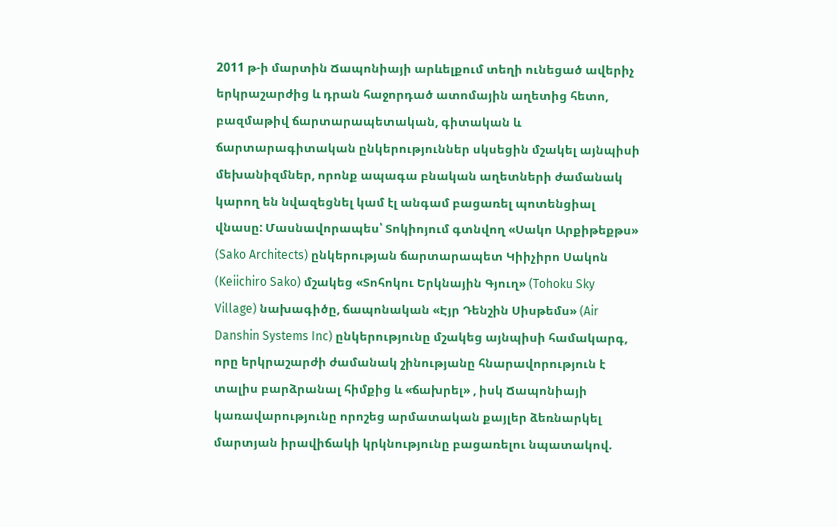2011 թ-ի մարտին Ճապոնիայի արևելքում տեղի ունեցած ավերիչ երկրաշարժից և դրան հաջորդած ատոմային աղետից հետո, բազմաթիվ ճարտարապետական, գիտական և ճարտարագիտական ընկերություններ սկսեցին մշակել այնպիսի մեխանիզմներ, որոնք ապագա բնական աղետների ժամանակ կարող են նվազեցնել կամ էլ անգամ բացառել պոտենցիալ վնասը: Մասնավորապես՝ Տոկիոյում գտնվող «Սակո Արքիթեքթս» (Sako Architects) ընկերության ճարտարապետ Կիիչիրո Սակոն (Keiichiro Sako) մշակեց «Տոհոկու Երկնային Գյուղ» (Tohoku Sky Village) նախագիծը, ճապոնական «Էյր Դենշին Սիսթեմս» (Air Danshin Systems Inc) ընկերությունը մշակեց այնպիսի համակարգ, որը երկրաշարժի ժամանակ շինությանը հնարավորություն է տալիս բարձրանալ հիմքից և «ճախրել» , իսկ Ճապոնիայի կառավարությունը որոշեց արմատական քայլեր ձեռնարկել մարտյան իրավիճակի կրկնությունը բացառելու նպատակով.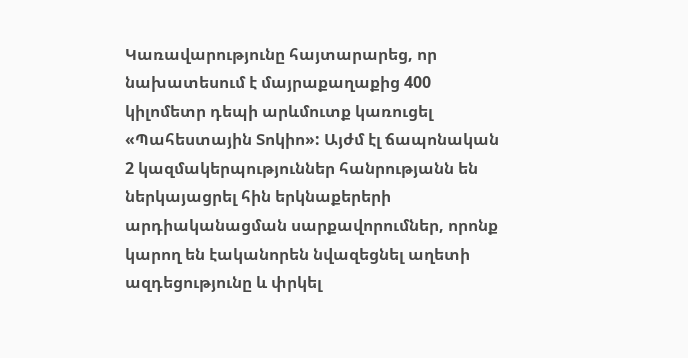Կառավարությունը հայտարարեց, որ նախատեսում է մայրաքաղաքից 400 կիլոմետր դեպի արևմուտք կառուցել «Պահեստային Տոկիո»: Այժմ էլ ճապոնական 2 կազմակերպություններ հանրությանն են ներկայացրել հին երկնաքերերի արդիականացման սարքավորումներ, որոնք կարող են էականորեն նվազեցնել աղետի ազդեցությունը և փրկել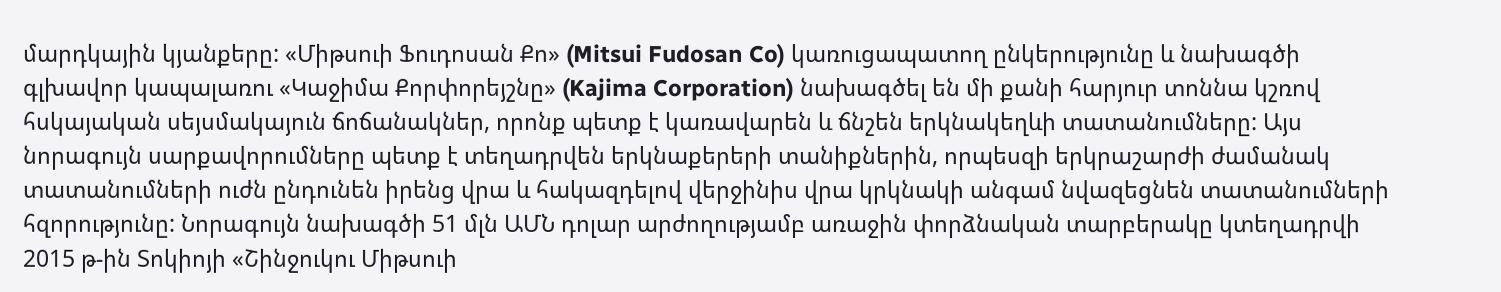մարդկային կյանքերը: «Միթսուի Ֆուդոսան Քո» (Mitsui Fudosan Co) կառուցապատող ընկերությունը և նախագծի գլխավոր կապալառու «Կաջիմա Քորփորեյշնը» (Kajima Corporation) նախագծել են մի քանի հարյուր տոննա կշռով հսկայական սեյսմակայուն ճոճանակներ, որոնք պետք է կառավարեն և ճնշեն երկնակեղևի տատանումները: Այս նորագույն սարքավորումները պետք է տեղադրվեն երկնաքերերի տանիքներին, որպեսզի երկրաշարժի ժամանակ տատանումների ուժն ընդունեն իրենց վրա և հակազդելով վերջինիս վրա կրկնակի անգամ նվազեցնեն տատանումների հզորությունը: Նորագույն նախագծի 51 մլն ԱՄՆ դոլար արժողությամբ առաջին փորձնական տարբերակը կտեղադրվի 2015 թ-ին Տոկիոյի «Շինջուկու Միթսուի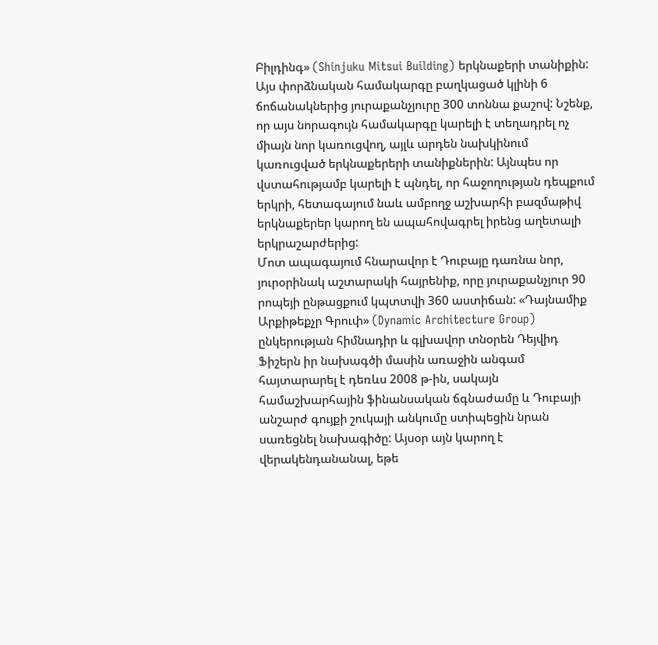Բիլդինգ» (Shinjuku Mitsui Building) երկնաքերի տանիքին: Այս փորձնական համակարգը բաղկացած կլինի 6 ճոճանակներից յուրաքանչյուրը 300 տոննա քաշով: Նշենք, որ այս նորագույն համակարգը կարելի է տեղադրել ոչ միայն նոր կառուցվող, այլև արդեն նախկինում կառուցված երկնաքերերի տանիքներին: Այնպես որ վստահությամբ կարելի է պնդել, որ հաջողության դեպքում երկրի, հետագայում նաև ամբողջ աշխարհի բազմաթիվ երկնաքերեր կարող են ապահովագրել իրենց աղետալի երկրաշարժերից:
Մոտ ապագայում հնարավոր է Դուբայը դառնա նոր, յուրօրինակ աշտարակի հայրենիք, որը յուրաքանչյուր 90 րոպեյի ընթացքում կպտտվի 360 աստիճան: «Դայնամիք Արքիթեքչր Գրուփ» (Dynamic Architecture Group) ընկերության հիմնադիր և գլխավոր տնօրեն Դեյվիդ Ֆիշերն իր նախագծի մասին առաջին անգամ հայտարարել է դեռևս 2008 թ-ին, սակայն համաշխարհային ֆինանսական ճգնաժամը և Դուբայի անշարժ գույքի շուկայի անկումը ստիպեցին նրան սառեցնել նախագիծը: Այսօր այն կարող է վերակենդանանալ, եթե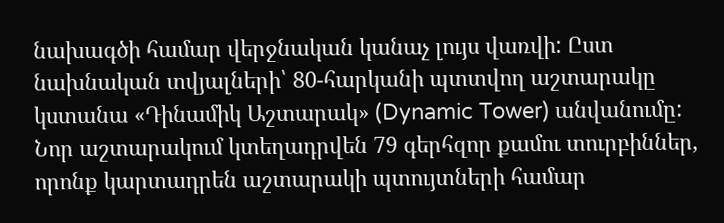նախագծի համար վերջնական կանաչ լույս վառվի: Ըստ նախնական տվյալների՝ 80-հարկանի պտտվող աշտարակը կստանա «Դինամիկ Աշտարակ» (Dynamic Tower) անվանումը: Նոր աշտարակում կտեղադրվեն 79 գերհզոր քամու տուրբիններ, որոնք կարտադրեն աշտարակի պտույտների համար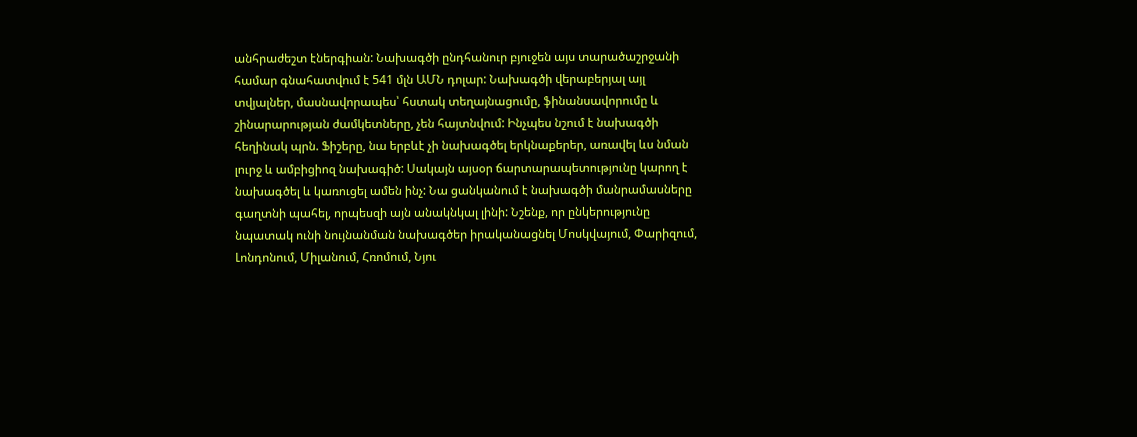անհրաժեշտ էներգիան: Նախագծի ընդհանուր բյուջեն այս տարածաշրջանի համար գնահատվում է 541 մլն ԱՄՆ դոլար: Նախագծի վերաբերյալ այլ տվյալներ, մասնավորապես՝ հստակ տեղայնացումը, ֆինանսավորումը և շինարարության ժամկետները, չեն հայտնվում: Ինչպես նշում է նախագծի հեղինակ պրն. Ֆիշերը, նա երբևէ չի նախագծել երկնաքերեր, առավել ևս նման լուրջ և ամբիցիոզ նախագիծ: Սակայն այսօր ճարտարապետությունը կարող է նախագծել և կառուցել ամեն ինչ: Նա ցանկանում է նախագծի մանրամասները գաղտնի պահել, որպեսզի այն անակնկալ լինի: Նշենք, որ ընկերությունը նպատակ ունի նույնանման նախագծեր իրականացնել Մոսկվայում, Փարիզում, Լոնդոնում, Միլանում, Հռոմում, Նյու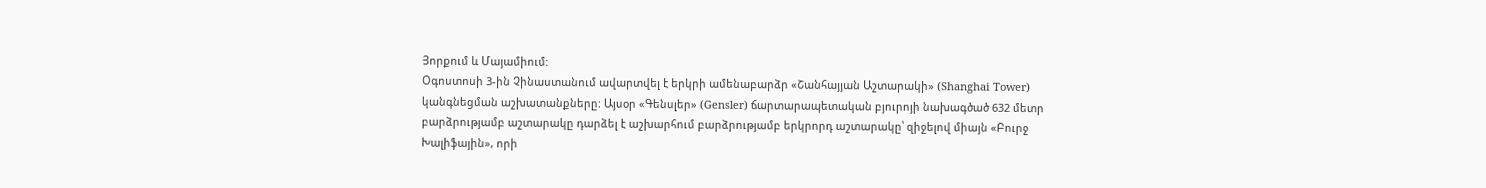Յորքում և Մայամիում:
Օգոստոսի 3-ին Չինաստանում ավարտվել է երկրի ամենաբարձր «Շանհայյան Աշտարակի» (Shanghai Tower) կանգնեցման աշխատանքները: Այսօր «Գենսլեր» (Gensler) ճարտարապետական բյուրոյի նախագծած 632 մետր բարձրությամբ աշտարակը դարձել է աշխարհում բարձրությամբ երկրորդ աշտարակը՝ զիջելով միայն «Բուրջ Խալիֆային», որի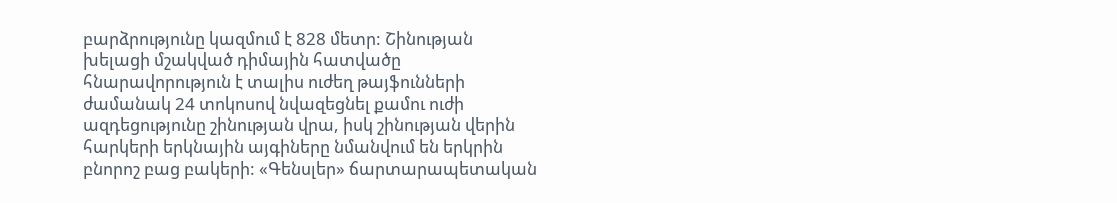բարձրությունը կազմում է 828 մետր: Շինության խելացի մշակված դիմային հատվածը հնարավորություն է տալիս ուժեղ թայֆունների ժամանակ 24 տոկոսով նվազեցնել քամու ուժի ազդեցությունը շինության վրա, իսկ շինության վերին հարկերի երկնային այգիները նմանվում են երկրին բնորոշ բաց բակերի: «Գենսլեր» ճարտարապետական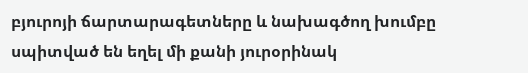բյուրոյի ճարտարագետները և նախագծող խումբը սպիտված են եղել մի քանի յուրօրինակ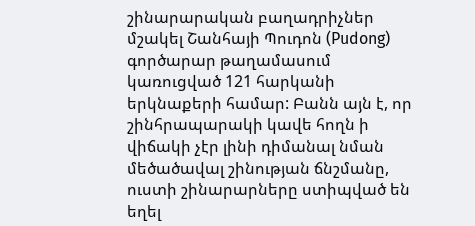շինարարական բաղադրիչներ մշակել Շանհայի Պուդոն (Pudong) գործարար թաղամասում կառուցված 121 հարկանի երկնաքերի համար: Բանն այն է, որ շինհրապարակի կավե հողն ի վիճակի չէր լինի դիմանալ նման մեծածավալ շինության ճնշմանը, ուստի շինարարները ստիպված են եղել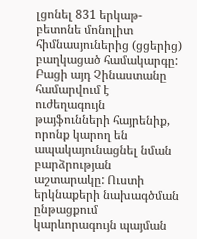լցոնել 831 երկաթ-բետոնե մոնոլիտ հիմնասյուներից (ցցերից) բաղկացած համակարգը: Բացի այդ Չինաստանը համարվում է ուժեղագույն թայֆունների հայրենիք, որոնք կարող են ապակայունացնել նման բարձրության աշտարակը: Ուստի երկնաքերի նախագծման ընթացքում կարևորագույն պայման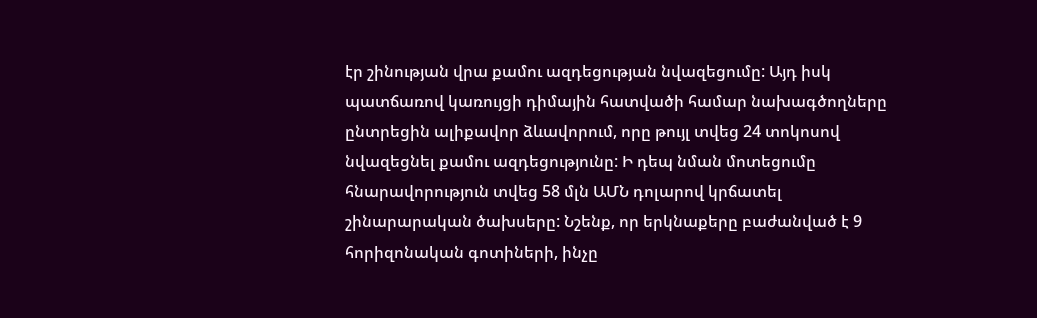էր շինության վրա քամու ազդեցության նվազեցումը: Այդ իսկ պատճառով կառույցի դիմային հատվածի համար նախագծողները ընտրեցին ալիքավոր ձևավորում, որը թույլ տվեց 24 տոկոսով նվազեցնել քամու ազդեցությունը: Ի դեպ նման մոտեցումը հնարավորություն տվեց 58 մլն ԱՄՆ դոլարով կրճատել շինարարական ծախսերը: Նշենք, որ երկնաքերը բաժանված է 9 հորիզոնական գոտիների, ինչը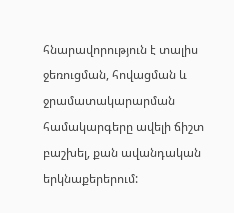հնարավորություն է տալիս ջեռուցման, հովացման և ջրամատակարարման համակարգերը ավելի ճիշտ բաշխել, քան ավանդական երկնաքերերում: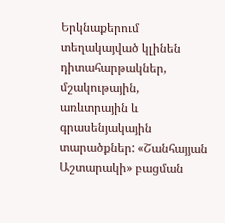Երկնաքերում տեղակայված կլինեն դիտահարթակներ, մշակութային, առևտրային և գրասենյակային տարածքներ: «Շանհայյան Աշտարակի» բացման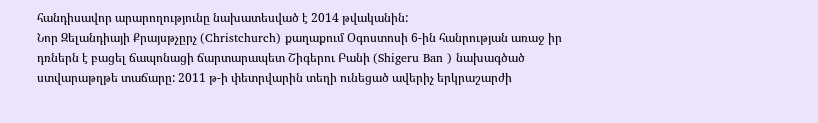հանդիսավոր արարողությունը նախատեսված է 2014 թվականին:
Նոր Զելանդիայի Քրայսթչըրչ (Christchurch) քաղաքում Օգոստոսի 6-ին հանրության առաջ իր դռներն է բացել ճապոնացի ճարտարապետ Շիգերու Բանի (Shigeru Ban ) նախագծած ստվարաթղթե տաճարը: 2011 թ-ի փետրվարին տեղի ունեցած ավերիչ երկրաշարժի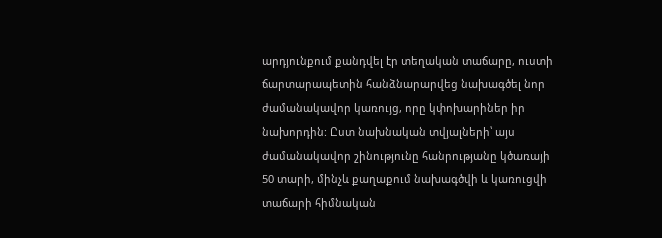արդյունքում քանդվել էր տեղական տաճարը, ուստի ճարտարապետին հանձնարարվեց նախագծել նոր ժամանակավոր կառույց, որը կփոխարիներ իր նախորդին: Ըստ նախնական տվյալների՝ այս ժամանակավոր շինությունը հանրությանը կծառայի 50 տարի, մինչև քաղաքում նախագծվի և կառուցվի տաճարի հիմնական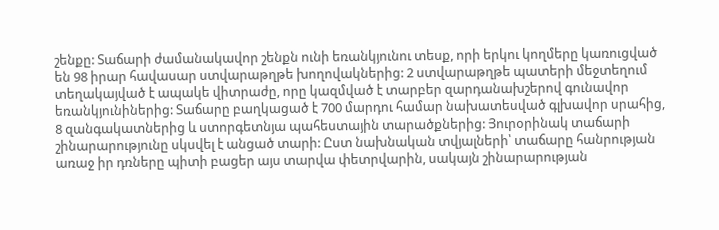շենքը: Տաճարի ժամանակավոր շենքն ունի եռանկյունու տեսք, որի երկու կողմերը կառուցված են 98 իրար հավասար ստվարաթղթե խողովակներից: 2 ստվարաթղթե պատերի մեջտեղում տեղակայված է ապակե վիտրաժը, որը կազմված է տարբեր զարդանախշերով գունավոր եռանկյունիներից: Տաճարը բաղկացած է 700 մարդու համար նախատեսված գլխավոր սրահից, 8 զանգակատներից և ստորգետնյա պահեստային տարածքներից: Յուրօրինակ տաճարի շինարարությունը սկսվել է անցած տարի: Ըստ նախնական տվյալների՝ տաճարը հանրության առաջ իր դռները պիտի բացեր այս տարվա փետրվարին, սակայն շինարարության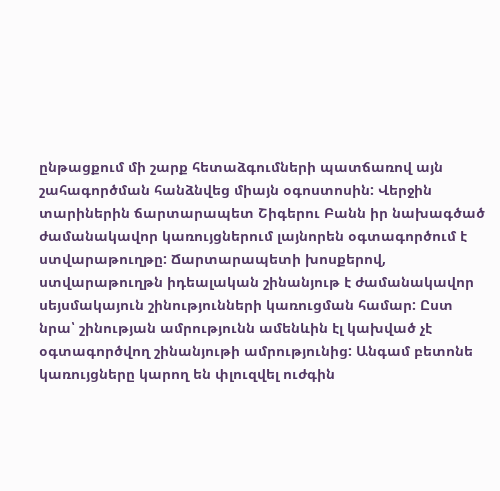ընթացքում մի շարք հետաձգումների պատճառով այն շահագործման հանձնվեց միայն օգոստոսին: Վերջին տարիներին ճարտարապետ Շիգերու Բանն իր նախագծած ժամանակավոր կառույցներում լայնորեն օգտագործում է ստվարաթուղթը: Ճարտարապետի խոսքերով, ստվարաթուղթն իդեալական շինանյութ է ժամանակավոր սեյսմակայուն շինությունների կառուցման համար: Ըստ նրա՝ շինության ամրությունն ամենևին էլ կախված չէ օգտագործվող շինանյութի ամրությունից: Անգամ բետոնե կառույցները կարող են փլուզվել ուժգին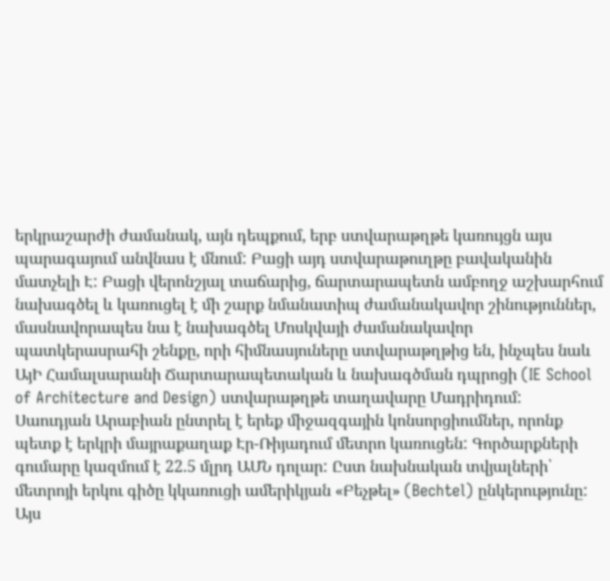երկրաշարժի ժամանակ, այն դեպքում, երբ ստվարաթղթե կառույցն այս պարագայում անվնաս է մնում: Բացի այդ ստվարաթուղթը բավականին մատչելի Է: Բացի վերոնշյալ տաճարից, ճարտարապետն ամբողջ աշխարհում նախագծել և կառուցել է մի շարք նմանատիպ ժամանակավոր շինություններ, մասնավորապես նա է նախագծել Մոսկվայի ժամանակավոր պատկերասրահի շենքը, որի հիմնասյուները ստվարաթղթից են, ինչպես նաև ԱյԻ Համալսարանի Ճարտարապետական և նախագծման դպրոցի (IE School of Architecture and Design) ստվարաթղթե տաղավարը Մադրիդում:
Սաուդյան Արաբիան ընտրել է երեք միջազգային կոնսորցիումներ, որոնք պետք է երկրի մայրաքաղաք Էր-Ռիյադում մետրո կառուցեն: Գործարքների գումարը կազմում է 22.5 մլրդ ԱՄՆ դոլար: Ըստ նախնական տվյալների՝ մետրոյի երկու գիծը կկառուցի ամերիկյան «Բեչթել» (Bechtel) ընկերությունը: Այս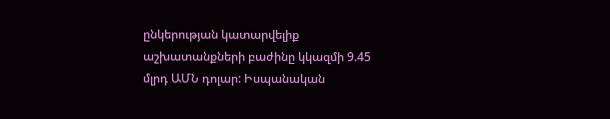ընկերության կատարվելիք աշխատանքների բաժինը կկազմի 9.45 մլրդ ԱՄՆ դոլար: Իսպանական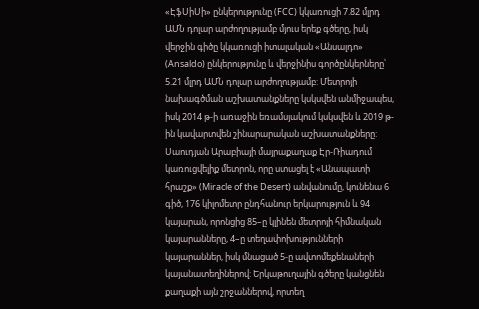«ԷֆՍիՍի» ընկերությունը (FCC) կկառուցի 7.82 մլրդ ԱՄՆ դոլար արժողությամբ մյուս երեք գծերը, իսկ վերջին գիծը կկառուցի իտալական «Անսալդո» (Ansaldo) ընկերությունը և վերջինիս գործընկերները՝ 5.21 մլրդ ԱՄՆ դոլար արժողությամբ: Մետրոյի նախագծման աշխատանքները կսկսվեն անմիջապես, իսկ 2014 թ-ի առաջին եռամսյակում կսկսվեն և 2019 թ-ին կավարտվեն շինարարական աշխատանքները: Սաուդյան Արաբիայի մայրաքաղաք Էր-Ռիադում կառուցվելիք մետրոն, որը ստացել է «Անապատի հրաշք» (Miracle of the Desert) անվանումը, կունենա 6 գիծ, 176 կիլոմետր ընդհանուր երկարություն և 94 կայարան, որոնցից 85–ը կլինեն մետրոյի հիմնական կայարանները, 4–ը տեղափոխությունների կայարաններ, իսկ մնացած 5-ը ավտոմեքենաների կայանատեղիներով: Երկաթուղային գծերը կանցնեն քաղաքի այն շրջաններով, որտեղ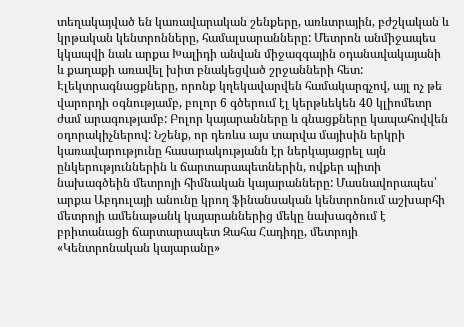տեղակայված են կառավարական շենքերը, առևտրային, բժշկական և կրթական կենտրոնները, համալսարանները: Մետրոն անմիջապես կկապվի նաև արքա Խալիդի անվան միջազգային օդանավակայանի և քաղաքի առավել խիտ բնակեցված շրջանների հետ: Էլեկտրագնացքները, որոնք կղեկավարվեն համակարգչով, այլ ոչ թե վարորդի օգնությամբ, բոլոր 6 գծերում էլ կերթևեկեն 40 կլիոմետր ժամ արագությամբ: Բոլոր կայարանները և գնացքները կապահովվեն օդորակիչներով: Նշենք, որ դեռևս այս տարվա մայիսին երկրի կառավարությունը հասարակությանն էր ներկայացրել այն ընկերություններին և ճարտարապետներին, ովքեր պիտի նախագծեին մետրոյի հիմնական կայարանները: Մասնավորապես՝ արքա Աբդուլայի անունը կրող ֆինանսական կենտրոնում աշխարհի մետրոյի ամենաթանկ կայարաններից մեկը նախագծում է բրիտանացի ճարտարապետ Զահա Հադիդը, մետրոյի «Կենտրոնական կայարանը»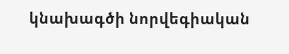կնախագծի նորվեգիական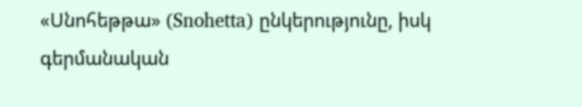«Սնոհեթթա» (Snohetta) ընկերությունը, իսկ գերմանական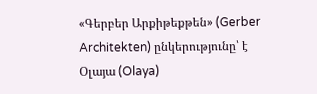«Գերբեր Արքիթեքթեն» (Gerber Architekten) ընկերությունը՝ է Օլայա (Olaya)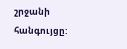շրջանի հանգույցը: